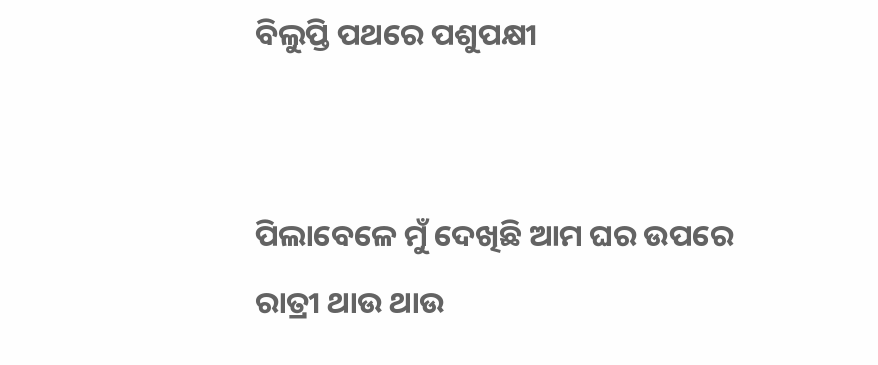ବିଲୁପ୍ତି ପଥରେ ପଶୁପକ୍ଷୀ


ପିଲାବେଳେ ମୁଁ ଦେଖିଛି ଆମ ଘର ଉପରେ ରାତ୍ରୀ ଥାଉ ଥାଉ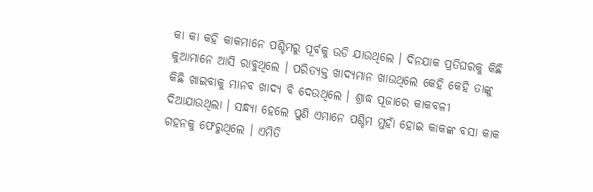କା କା କହି କାକମାନେ ପଶ୍ଚିମରୁ ପୂର୍ବକୁ ଉଡି ଯାଉଥିଲେ । ଦିନଯାକ ପ୍ରତିଘରକୁ କିଛି କୁଆମାନେ ଆସି ରାବୁଥିଲେ । ପରିତ୍ୟକ୍ତ ଖାଦ୍ୟମାନ ଖାଉଥିଲେ କେହି କେହି ତାଙ୍କୁ କିଛି ଖାଇବାକୁ ମାନବ ଖାଦ୍ୟ ବି ଦେଉଥିଲେ । ଶ୍ରାଦ୍ଧ ପୂଜାରେ କାକବଳୀ ଦିଆଯାଉଥିଲା । ସନ୍ଧ୍ୟା ହେଲେ ପୁଣି ଏମାନେ ପଶ୍ଚିମ ମୁହାଁ ହୋଇ କାକଙ୍କ ବସା କାକ ଗହନକୁ ଫେରୁଥିଲେ । ଏମିତି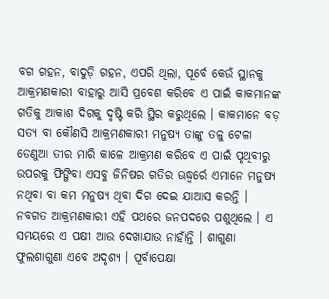ବଗ ଗହନ, ବାଦୁଡ଼ି ଗହନ, ଏପରି ଥିଲା, ପୂର୍ବେ କେଉଁ ସ୍ଥାନକୁ ଆକ୍ରମଣକାରୀ ବାହାରୁ ଆସି ପ୍ରବେଶ କରିବେ ଏ ପାଇଁ କାକମାନଙ୍କ ଗତିକୁ ଆକାଶ ଦିଗକୁ ଦୃଷ୍ଟି କରି ସ୍ଥିର କରୁଥିଲେ । କାକମାନେ ବଡ଼ ସତ୍ୟ ବା କୌଣସି ଆକ୍ରମଣକାରୀ ମନୁଷ୍ୟ ତାଙ୍କୁ ତଳୁ ଟେଳା ଡେଣୁଆ ତୀର ମାରି କାଳେ ଆକ୍ରମଣ କରିବେ ଏ ପାଇଁ ପୃଥିବୀରୁ ଉପରକୁ ଫିଙ୍ଗିବା ଏସବୁ ଜିନିଷର ଗତିର ଊଦ୍ଧ୍ୱର୍ରେ ଏମାନେ ମନୁଷ୍ୟ ନଥିବା ବା କମ ମନୁଷ୍ୟ ଥିବା ଦିଗ ଦେଇ ଯାଆସ କରନ୍ତି । ନବଗତ ଆକ୍ରମଣକାରୀ ଏହି ପଥରେ ଜନପଦରେ ପଶୁଥିଲେ । ଏ ସମୟରେ ଏ ପକ୍ଷୀ ଆଉ ଦେଖାଯାଉ ନାହାଁନ୍ତି । ଶାଗୁଣା ଫୁଲଶାଗୁଣା ଏବେ ଅଦୃଶ୍ୟ । ପୂର୍ବାପେକ୍ଷା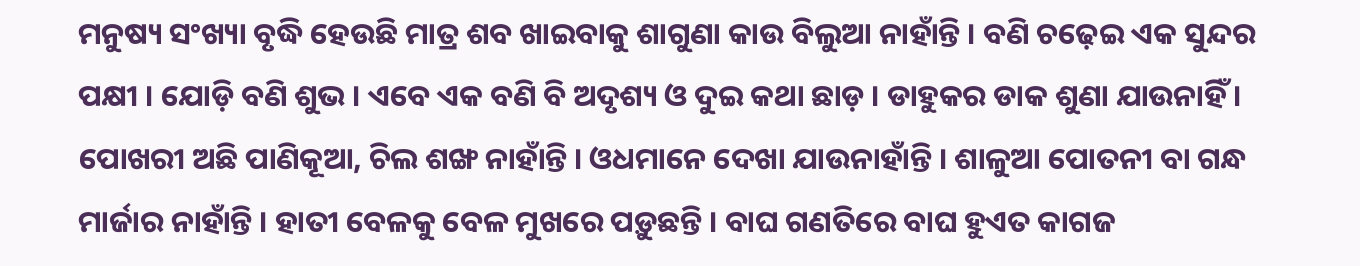ମନୁଷ୍ୟ ସଂଖ୍ୟା ବୃଦ୍ଧି ହେଉଛି ମାତ୍ର ଶବ ଖାଇବାକୁ ଶାଗୁଣା କାଉ ବିଲୁଆ ନାହାଁନ୍ତି । ବଣି ଚଢ଼େଇ ଏକ ସୁନ୍ଦର ପକ୍ଷୀ । ଯୋଡ଼ି ବଣି ଶୁଭ । ଏବେ ଏକ ବଣି ବି ଅଦୃଶ୍ୟ ଓ ଦୁଇ କଥା ଛାଡ଼ । ଡାହୁକର ଡାକ ଶୁଣା ଯାଉନାହିଁ । ପୋଖରୀ ଅଛି ପାଣିକୂଆ, ଚିଲ ଶଙ୍ଖ ନାହାଁନ୍ତି । ଓଧମାନେ ଦେଖା ଯାଉନାହାଁନ୍ତି । ଶାଳୁଆ ପୋତନୀ ବା ଗନ୍ଧ ମାର୍ଜାର ନାହାଁନ୍ତି । ହାତୀ ବେଳକୁ ବେଳ ମୁଖରେ ପଡ଼ୁଛନ୍ତି । ବାଘ ଗଣତିରେ ବାଘ ହୁଏତ କାଗଜ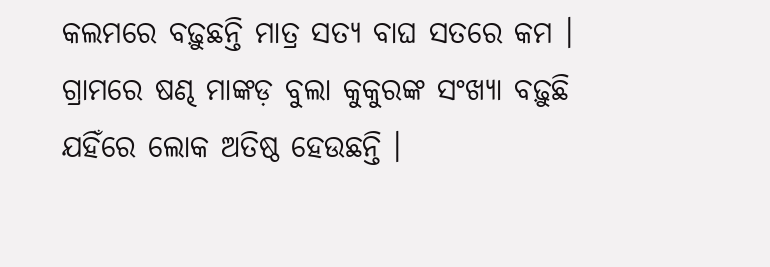କଲମରେ ବଢ଼ୁଛନ୍ତି ମାତ୍ର ସତ୍ୟ ବାଘ ସତରେ କମ । ଗ୍ରାମରେ ଷଣ୍ଢ ମାଙ୍କଡ଼ ବୁଲା କୁକୁରଙ୍କ ସଂଖ୍ୟା ବଢ଼ୁଛି ଯହିଁରେ ଲୋକ ଅତିଷ୍ଠ ହେଉଛନ୍ତି ।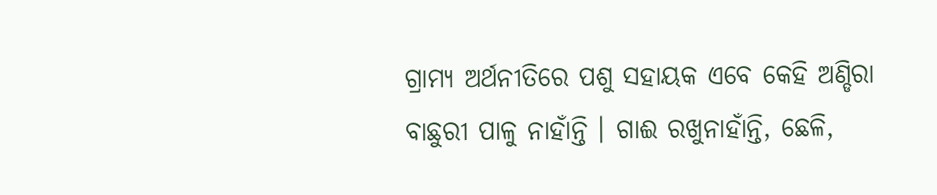ଗ୍ରାମ୍ୟ ଅର୍ଥନୀତିରେ ପଶୁ ସହାୟକ ଏବେ କେହି ଅଣ୍ଡିରା ବାଛୁରୀ ପାଳୁ ନାହାଁନ୍ତି । ଗାଈ ରଖୁନାହାଁନ୍ତି, ଛେଳି,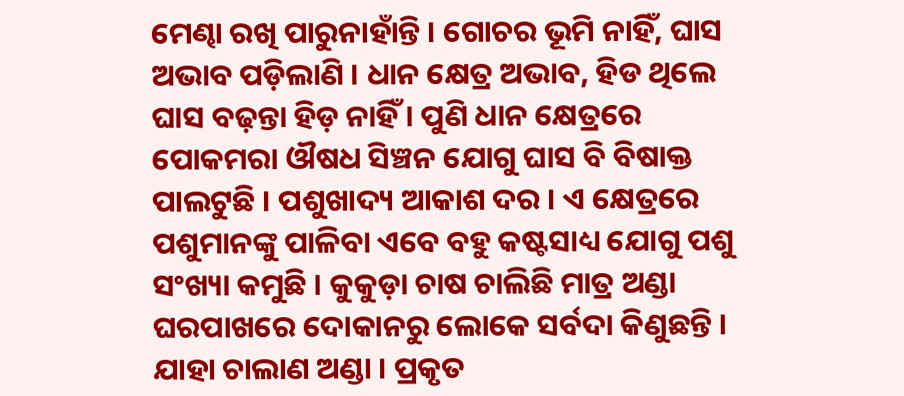ମେଣ୍ଢା ରଖି ପାରୁନାହାଁନ୍ତି । ଗୋଚର ଭୂମି ନାହିଁ, ଘାସ ଅଭାବ ପଡ଼ିଲାଣି । ଧାନ କ୍ଷେତ୍ର ଅଭାବ, ହିଡ ଥିଲେ ଘାସ ବଢ଼ନ୍ତା ହିଡ଼ ନାହିଁ । ପୁଣି ଧାନ କ୍ଷେତ୍ରରେ ପୋକମରା ଔଷଧ ସିଞ୍ଚନ ଯୋଗୁ ଘାସ ବି ବିଷାକ୍ତ ପାଲଟୁଛି । ପଶୁଖାଦ୍ୟ ଆକାଶ ଦର । ଏ କ୍ଷେତ୍ରରେ ପଶୁମାନଙ୍କୁ ପାଳିବା ଏବେ ବହୁ କଷ୍ଟସାଧ୍ୟ ଯୋଗୁ ପଶୁ ସଂଖ୍ୟା କମୁଛି । କୁକୁଡ଼ା ଚାଷ ଚାଲିଛି ମାତ୍ର ଅଣ୍ଡା ଘରପାଖରେ ଦୋକାନରୁ ଲୋକେ ସର୍ବଦା କିଣୁଛନ୍ତି । ଯାହା ଚାଲାଣ ଅଣ୍ଡା । ପ୍ରକୃତ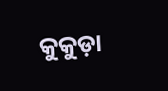କୁକୁଡ଼ା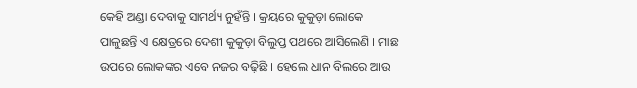କେହି ଅଣ୍ଡା ଦେବାକୁ ସାମର୍ଥ୍ୟ ନୁହଁନ୍ତି । କ୍ରୟରେ କୁକୁଡ଼ା ଲୋକେ ପାଳୁଛନ୍ତି ଏ କ୍ଷେତ୍ରରେ ଦେଶୀ କୁକୁଡ଼ା ବିଲୁପ୍ତ ପଥରେ ଆସିଲେଣି । ମାଛ ଉପରେ ଲୋକଙ୍କର ଏବେ ନଜର ବଢ଼ିଛି । ହେଲେ ଧାନ ବିଲରେ ଆଉ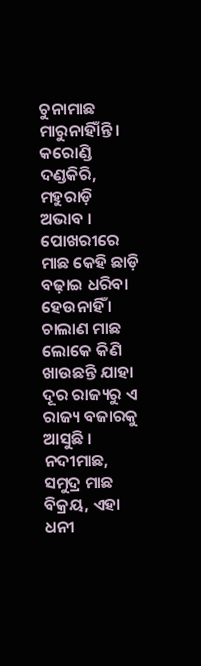ଚୁନାମାଛ ମାରୁନାହିାଁନ୍ତି । କରୋଣ୍ଡି ଦଣ୍ଡକିରି, ମହୁରାଡ଼ି ଅଭାବ । ପୋଖରୀରେ ମାଛ କେହି ଛାଡ଼ି ବଢ଼ାଇ ଧରିବା ହେଉନାହିଁ । ଚାଲାଣ ମାଛ ଲୋକେ କିଣି ଖାଉଛନ୍ତି ଯାହା ଦୂର ରାଜ୍ୟରୁ ଏ ରାଜ୍ୟ ବଜାରକୁ ଆସୁଛି । ନଦୀମାଛ, ସମୁଦ୍ର ମାଛ ବିକ୍ରୟ, ଏହା ଧନୀ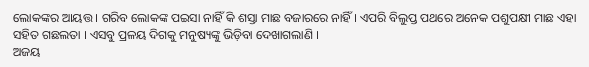ଲୋକଙ୍କର ଆୟତ୍ତ । ଗରିବ ଲୋକଙ୍କ ପଇସା ନାହିଁ କି ଶସ୍ତା ମାଛ ବଜାରରେ ନାହିଁ । ଏପରି ବିଲୁପ୍ତ ପଥରେ ଅନେକ ପଶୁପକ୍ଷୀ ମାଛ ଏହା ସହିତ ଗଛଲତା । ଏସବୁ ପ୍ରଳୟ ଦିଗକୁ ମନୁଷ୍ୟଙ୍କୁ ଭିଡ଼ିବା ଦେଖାଗଲାଣି ।
ଅଜୟ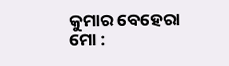କୁମାର ବେହେରା
ମୋ :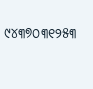୯୪୩୭୦୩୧୨୫୩